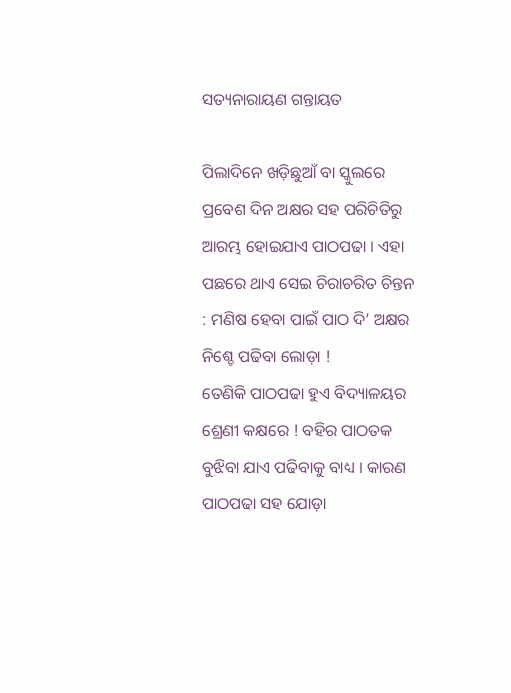ସତ୍ୟନାରାୟଣ ଗନ୍ତାୟତ

ପିଲାଦିନେ ଖଡ଼ିଛୁଆଁ ବା ସ୍କୁଲରେ ପ୍ରବେଶ ଦିନ ଅକ୍ଷର ସହ ପରିଚିତିରୁ ଆରମ୍ଭ ହୋଇଯାଏ ପାଠପଢା । ଏହା ପଛରେ ଥାଏ ସେଇ ଚିରାଚରିତ ଚିନ୍ତନ : ମଣିଷ ହେବା ପାଇଁ ପାଠ ଦି’ ଅକ୍ଷର ନିଶ୍ଚେ ପଢିବା ଲୋଡ଼ା !
ତେଣିକି ପାଠପଢା ହୁଏ ବିଦ୍ୟାଳୟର ଶ୍ରେଣୀ କକ୍ଷରେ ! ବହିର ପାଠତକ ବୁଝିବା ଯାଏ ପଢିବାକୁ ବାଧ୍ୟ । କାରଣ ପାଠପଢା ସହ ଯୋଡ଼ା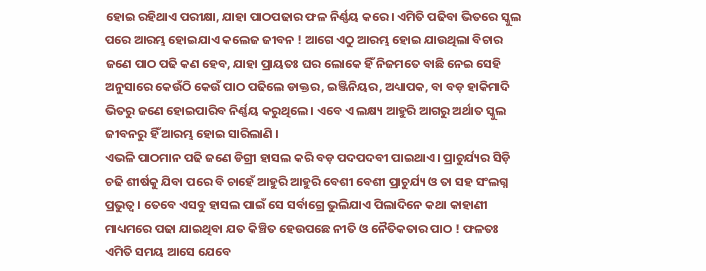ହୋଇ ରହିଥାଏ ପରୀକ୍ଷା, ଯାହା ପାଠପଢାର ଫଳ ନିର୍ଣ୍ଣୟ କରେ । ଏମିତି ପଢିବା ଭିତରେ ସ୍କୁଲ ପରେ ଆରମ୍ଭ ହୋଇଯାଏ କଲେଜ ଜୀବନ ! ଆଗେ ଏଠୁ ଆରମ୍ଭ ହୋଇ ଯାଉଥିଲା ବିଚାର ଜଣେ ପାଠ ପଢି କଣ ହେବ, ଯାହା ପ୍ରାୟତଃ ଘର ଲୋକେ ହିଁ ନିଜମତେ ବାଛି ନେଇ ସେହି ଅନୁସାରେ କେଉଁଠି କେଉଁ ପାଠ ପଢିଲେ ଡାକ୍ତର, ଇଞ୍ଜିନିୟର, ଅଧ୍ୟାପକ, ବା ବଡ଼ ହାକିମାଦି ଭିତରୁ ଜଣେ ହୋଇପାରିବ ନିର୍ଣ୍ଣୟ କରୁଥିଲେ । ଏବେ ଏ ଲକ୍ଷ୍ୟ ଆହୁରି ଆଗରୁ ଅର୍ଥାତ ସ୍କୁଲ ଜୀବନରୁ ହିଁ ଆରମ୍ଭ ହୋଇ ସାରିଲାଣି ।
ଏଭଳି ପାଠମାନ ପଢି ଜଣେ ଡିଗ୍ରୀ ହାସଲ କରି ବଡ଼ ପଦପଦବୀ ପାଇଥାଏ । ପ୍ରାଚୁର୍ଯ୍ୟର ସିଡ଼ି ଚଢି ଶୀର୍ଷକୁ ଯିବା ପରେ ବି ଚାହେଁ ଆହୁରି ଆହୁରି ବେଶୀ ବେଶୀ ପ୍ରାଚୁର୍ଯ୍ୟ ଓ ତା ସହ ସଂଲଗ୍ନ ପ୍ରଭୁତ୍ୱ । ତେବେ ଏସବୁ ହାସଲ ପାଇଁ ସେ ସର୍ବାଗ୍ରେ ଭୁଲିଯାଏ ପିଲାଦିନେ କଥା କାହାଣୀ ମାଧ୍ୟମରେ ପଢା ଯାଇଥିବା ଯତ କିଞ୍ଚିତ ହେଉପଛେ ନୀତି ଓ ନୈତିକତାର ପାଠ ! ଫଳତଃ ଏମିତି ସମୟ ଆସେ ଯେବେ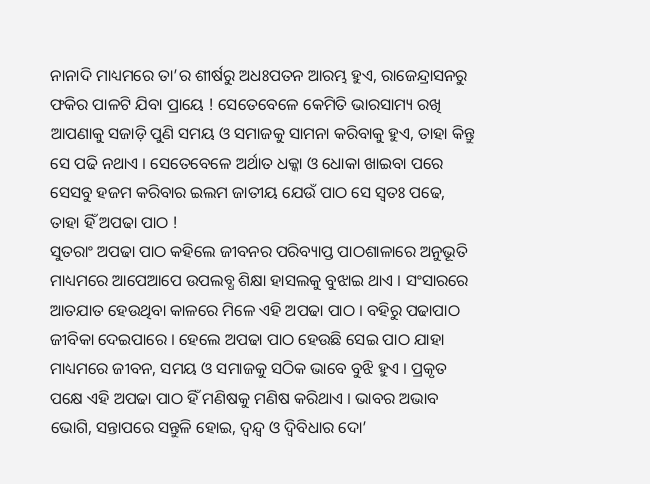ନାନାଦି ମାଧ୍ୟମରେ ତା’ର ଶୀର୍ଷରୁ ଅଧଃପତନ ଆରମ୍ଭ ହୁଏ, ରାଜେନ୍ଦ୍ରାସନରୁ ଫକିର ପାଳଟି ଯିବା ପ୍ରାୟେ ! ସେତେବେଳେ କେମିତି ଭାରସାମ୍ୟ ରଖି ଆପଣାକୁ ସଜାଡ଼ି ପୁଣି ସମୟ ଓ ସମାଜକୁ ସାମନା କରିବାକୁ ହୁଏ, ତାହା କିନ୍ତୁ ସେ ପଢି ନଥାଏ । ସେତେବେଳେ ଅର୍ଥାତ ଧକ୍କା ଓ ଧୋକା ଖାଇବା ପରେ ସେସବୁ ହଜମ କରିବାର ଇଲମ ଜାତୀୟ ଯେଉଁ ପାଠ ସେ ସ୍ୱତଃ ପଢେ, ତାହା ହିଁ ଅପଢା ପାଠ !
ସୁତରାଂ ଅପଢା ପାଠ କହିଲେ ଜୀବନର ପରିବ୍ୟାପ୍ତ ପାଠଶାଳାରେ ଅନୁଭୂତି ମାଧ୍ୟମରେ ଆପେଆପେ ଉପଲବ୍ଧ ଶିକ୍ଷା ହାସଲକୁ ବୁଝାଇ ଥାଏ । ସଂସାରରେ ଆତଯାତ ହେଉଥିବା କାଳରେ ମିଳେ ଏହି ଅପଢା ପାଠ । ବହିରୁ ପଢାପାଠ ଜୀବିକା ଦେଇପାରେ । ହେଲେ ଅପଢା ପାଠ ହେଉଛି ସେଇ ପାଠ ଯାହା ମାଧ୍ୟମରେ ଜୀବନ, ସମୟ ଓ ସମାଜକୁ ସଠିକ ଭାବେ ବୁଝି ହୁଏ । ପ୍ରକୃତ ପକ୍ଷେ ଏହି ଅପଢା ପାଠ ହିଁ ମଣିଷକୁ ମଣିଷ କରିଥାଏ । ଭାବର ଅଭାବ ଭୋଗି, ସନ୍ତାପରେ ସନ୍ତୁଳି ହୋଇ, ଦ୍ୱନ୍ଦ୍ୱ ଓ ଦ୍ୱିବିଧାର ଦୋ’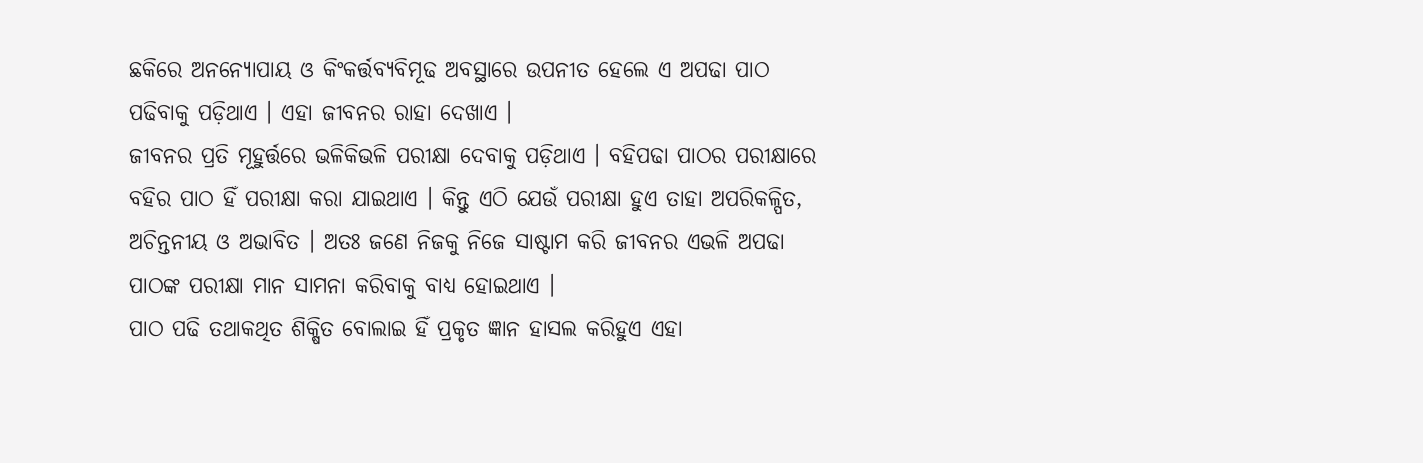ଛକିରେ ଅନନ୍ୟୋପାୟ ଓ କିଂକର୍ତ୍ତବ୍ୟବିମୂଢ ଅବସ୍ଥାରେ ଉପନୀତ ହେଲେ ଏ ଅପଢା ପାଠ ପଢିବାକୁ ପଡ଼ିଥାଏ । ଏହା ଜୀବନର ରାହା ଦେଖାଏ ।
ଜୀବନର ପ୍ରତି ମୂହୁର୍ତ୍ତରେ ଭଳିକିଭଳି ପରୀକ୍ଷା ଦେବାକୁ ପଡ଼ିଥାଏ । ବହିପଢା ପାଠର ପରୀକ୍ଷାରେ ବହିର ପାଠ ହିଁ ପରୀକ୍ଷା କରା ଯାଇଥାଏ । କିନ୍ତୁ ଏଠି ଯେଉଁ ପରୀକ୍ଷା ହୁଏ ତାହା ଅପରିକଳ୍ପିତ, ଅଚିନ୍ତନୀୟ ଓ ଅଭାବିତ । ଅତଃ ଜଣେ ନିଜକୁ ନିଜେ ସାଷ୍ଟାମ କରି ଜୀବନର ଏଭଳି ଅପଢା ପାଠଙ୍କ ପରୀକ୍ଷା ମାନ ସାମନା କରିବାକୁ ବାଧ୍ୟ ହୋଇଥାଏ ।
ପାଠ ପଢି ତଥାକଥିତ ଶିକ୍ଷିତ ବୋଲାଇ ହିଁ ପ୍ରକୃତ ଜ୍ଞାନ ହାସଲ କରିହୁଏ ଏହା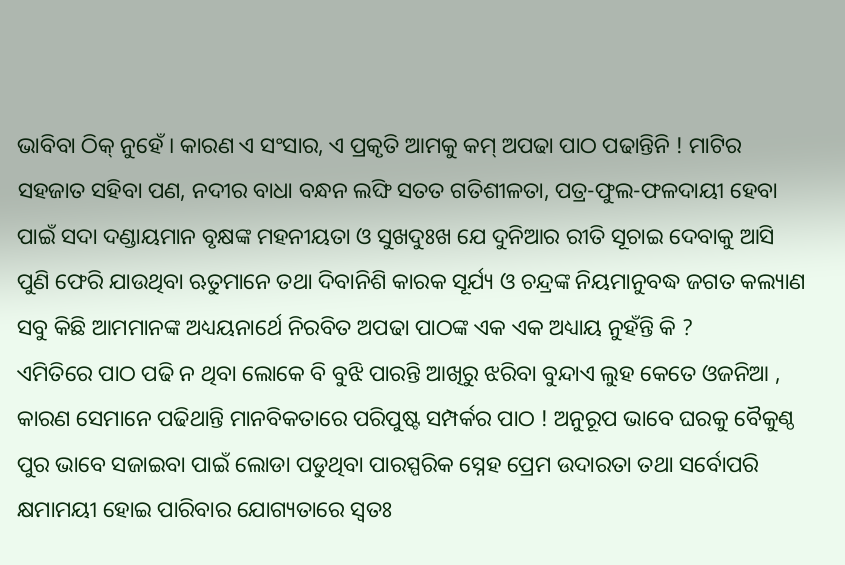ଭାବିବା ଠିକ୍ ନୁହେଁ । କାରଣ ଏ ସଂସାର, ଏ ପ୍ରକୃତି ଆମକୁ କମ୍ ଅପଢା ପାଠ ପଢାନ୍ତିନି ! ମାଟିର ସହଜାତ ସହିବା ପଣ, ନଦୀର ବାଧା ବନ୍ଧନ ଲଙ୍ଘି ସତତ ଗତିଶୀଳତା, ପତ୍ର-ଫୁଲ-ଫଳଦାୟୀ ହେବା ପାଇଁ ସଦା ଦଣ୍ଡାୟମାନ ବୃକ୍ଷଙ୍କ ମହନୀୟତା ଓ ସୁଖଦୁଃଖ ଯେ ଦୁନିଆର ରୀତି ସୂଚାଇ ଦେବାକୁ ଆସି ପୁଣି ଫେରି ଯାଉଥିବା ଋତୁମାନେ ତଥା ଦିବାନିଶି କାରକ ସୂର୍ଯ୍ୟ ଓ ଚନ୍ଦ୍ରଙ୍କ ନିୟମାନୁବଦ୍ଧ ଜଗତ କଲ୍ୟାଣ ସବୁ କିଛି ଆମମାନଙ୍କ ଅଧ୍ୟୟନାର୍ଥେ ନିରବିତ ଅପଢା ପାଠଙ୍କ ଏକ ଏକ ଅଧ୍ୟାୟ ନୁହଁନ୍ତି କି ?
ଏମିତିରେ ପାଠ ପଢି ନ ଥିବା ଲୋକେ ବି ବୁଝି ପାରନ୍ତି ଆଖିରୁ ଝରିବା ବୁନ୍ଦାଏ ଲୁହ କେତେ ଓଜନିଆ , କାରଣ ସେମାନେ ପଢିଥାନ୍ତି ମାନବିକତାରେ ପରିପୁଷ୍ଟ ସମ୍ପର୍କର ପାଠ ! ଅନୁରୂପ ଭାବେ ଘରକୁ ବୈକୁଣ୍ଠ ପୁର ଭାବେ ସଜାଇବା ପାଇଁ ଲୋଡା ପଡୁଥିବା ପାରସ୍ପରିକ ସ୍ନେହ ପ୍ରେମ ଉଦାରତା ତଥା ସର୍ବୋପରି କ୍ଷମାମୟୀ ହୋଇ ପାରିବାର ଯୋଗ୍ୟତାରେ ସ୍ୱତଃ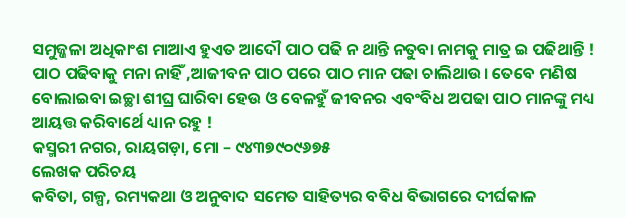ସମୁଜ୍ଜଳା ଅଧିକାଂଶ ମାଆଏ ହୁଏତ ଆଦୌ ପାଠ ପଢି ନ ଥାନ୍ତି ନତୁବା ନାମକୁ ମାତ୍ର ଇ ପଢିଥାନ୍ତି !
ପାଠ ପଢିବାକୁ ମନା ନାହିଁ ,ଆଜୀବନ ପାଠ ପରେ ପାଠ ମାନ ପଢା ଚାଲିଥାଉ। ତେବେ ମଣିଷ ବୋଲାଇବା ଇଚ୍ଛା ଶୀଘ୍ର ଘାରିବା ହେଉ ଓ ବେଳହୁଁ ଜୀବନର ଏବଂବିଧ ଅପଢା ପାଠ ମାନଙ୍କୁ ମଧ୍ୟ ଆୟତ୍ତ କରିବାର୍ଥେ ଧ୍ୟାନ ରହୁ !
କସ୍ମରୀ ନଗର, ରାୟଗଡ଼ା, ମୋ – ୯୪୩୭୯୦୯୬୭୫
ଲେଖକ ପରିଚୟ
କବିତା, ଗଳ୍ପ, ରମ୍ୟକଥା ଓ ଅନୁବାଦ ସମେତ ସାହିତ୍ୟର ବବିଧ ବିଭାଗରେ ଦୀର୍ଘକାଳ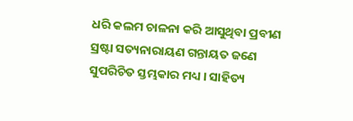ଧରି କଲମ ଚାଳନା କରି ଆସୁଥିବା ପ୍ରବୀଣ ସ୍ରଷ୍ଟା ସତ୍ୟନାରାୟଣ ଗନ୍ତାୟତ ଜଣେ ସୁପରିଚିତ ସ୍ତମ୍ଭକାର ମଧ୍ୟ । ସାହିତ୍ୟ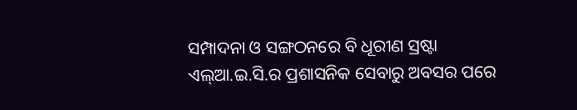ସମ୍ପାଦନା ଓ ସଙ୍ଗଠନରେ ବି ଧୂରୀଣ ସ୍ରଷ୍ଟା ଏଲ୍ଆ.ଇ.ସି.ର ପ୍ରଶାସନିକ ସେବାରୁ ଅବସର ପରେ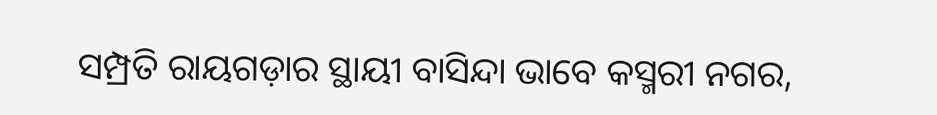ସମ୍ପ୍ରତି ରାୟଗଡ଼ାର ସ୍ଥାୟୀ ବାସିନ୍ଦା ଭାବେ କସ୍ମରୀ ନଗର,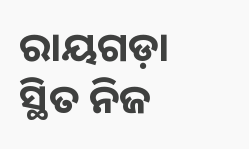ରାୟଗଡ଼ା ସ୍ଥିତ ନିଜ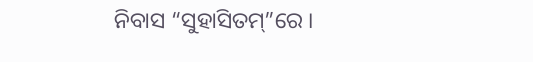ନିବାସ “ସୁହାସିତମ୍”ରେ ।